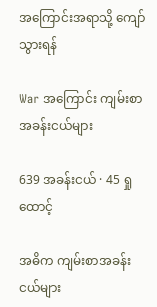အကြောင်းအရာသို့ ကျော်သွားရန်

War အကြောင်း ကျမ်းစာအခန်းငယ်များ

639 အခန်းငယ် · 45 ရှုထောင့်

အဓိက ကျမ်းစာအခန်းငယ်များ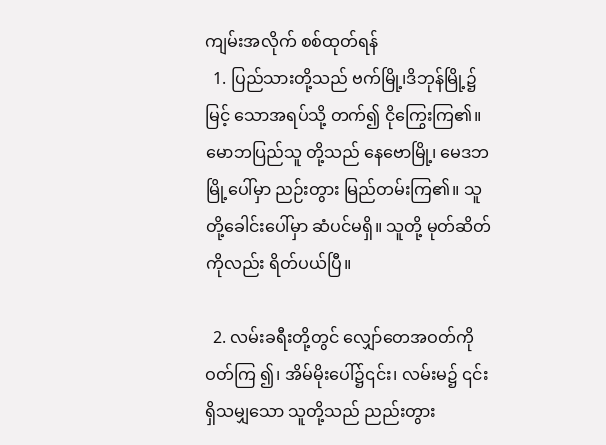ကျမ်းအလိုက် စစ်ထုတ်ရန်
  1. ပြည်သားတို့သည် ဗက်မြို့၊ဒိဘုန်မြို့၌ မြင့် သောအရပ်သို့ တက်၍ ငိုကြွေးကြ၏။ မောဘပြည်သူ တို့သည် နေဗောမြို့၊ မေဒဘမြို့ပေါ်မှာ ညဉ်းတွား မြည်တမ်းကြ၏။ သူတို့ခေါင်းပေါ်မှာ ဆံပင်မရှိ။ သူတို့ မုတ်ဆိတ်ကိုလည်း ရိတ်ပယ်ပြီ။

  2. လမ်းခရီးတို့တွင် လျှော်တေအဝတ်ကို ဝတ်ကြ ၍၊ အိမ်မိုးပေါ်၌၎င်း၊ လမ်းမ၌ ၎င်းရှိသမျှသော သူတို့သည် ညည်းတွား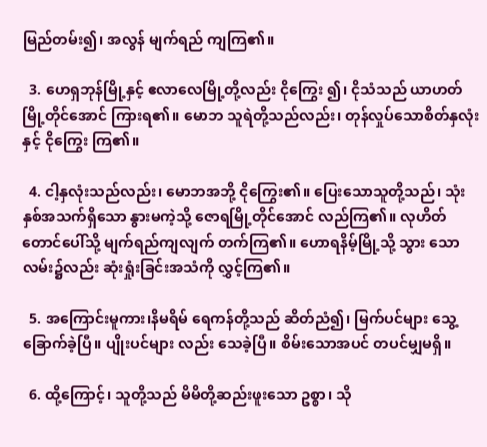မြည်တမ်း၍၊ အလွန် မျက်ရည် ကျကြ၏။

  3. ဟေရှဘုန်မြို့နှင့် ဧလာလေမြို့တို့လည်း ငိုကြွေး ၍၊ ငိုသံသည် ယာဟတ်မြို့တိုင်အောင် ကြားရ၏။ မောဘ သူရဲတို့သည်လည်း၊ တုန်လှုပ်သောစိတ်နှလုံးနှင့် ငိုကြွေး ကြ၏။

  4. ငါ့နှလုံးသည်လည်း၊ မောဘအဘို့ ငိုကြွေး၏။ ပြေးသောသူတို့သည်၊ သုံးနှစ်အသက်ရှိသော နွားမကဲ့သို့ ဇောရမြို့တိုင်အောင် လည်ကြ၏။ လုဟိတ်တောင်ပေါ်သို့ မျက်ရည်ကျလျက် တက်ကြ၏။ ဟောရနိမ့်မြို့သို့ သွား သော လမ်း၌လည်း ဆုံးရှုံးခြင်းအသံကို လွှင့်ကြ၏။

  5. အကြောင်းမူကား၊နိမရိမ် ရေကန်တို့သည် ဆိတ်ညံ၍၊ မြက်ပင်များ သွေ့ခြောက်ခဲ့ပြီ။ ပျိုးပင်များ လည်း သေခဲ့ပြီ။ စိမ်းသောအပင် တပင်မျှမရှိ။

  6. ထို့ကြောင့်၊ သူတို့သည် မိမိတို့ဆည်းဖူးသော ဥစ္စာ၊ သို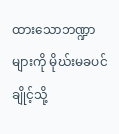ထားသောဘဏ္ဍာများကို မိုဃ်းမခပင် ချိုင့်သို့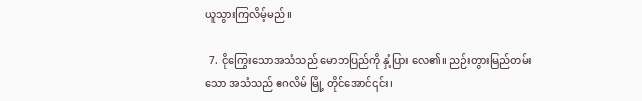ယူသွားကြလိမ့်မည်။

  7. ငိုကြွေးသောအသံသည် မောဘပြည်ကို နှံ့ပြား လေ၏။ ညဉ်းတွားမြည်တမ်းသော အသံသည် ဧဂလိမ် မြို့ တိုင်အောင်၎င်း၊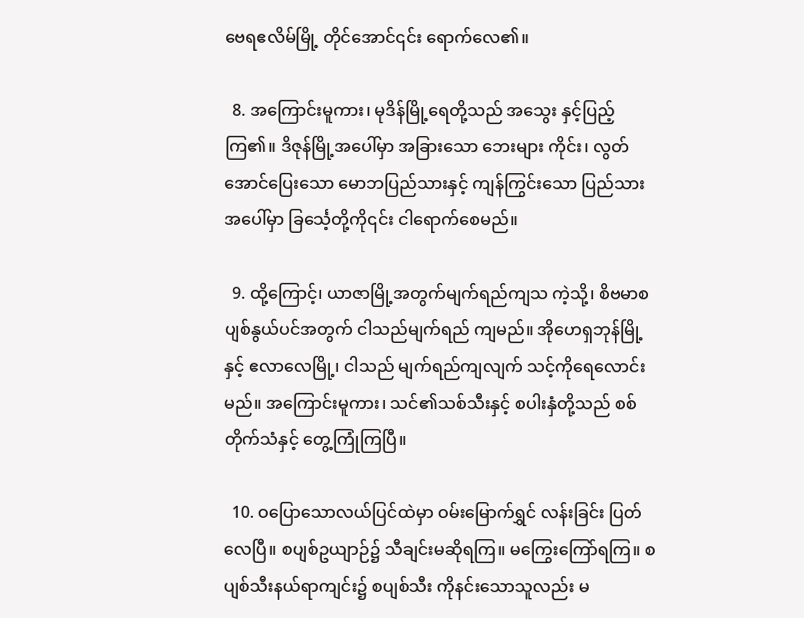ဗေရဧလိမ်မြို့ တိုင်အောင်၎င်း ရောက်လေ၏။

  8. အကြောင်းမူကား၊ မုဒိန်မြို့ရေတို့သည် အသွေး နှင့်ပြည့်ကြ၏။ ဒိဇုန်မြို့အပေါ်မှာ အခြားသော ဘေးများ ကိုင်း၊ လွတ်အောင်ပြေးသော မောဘပြည်သားနှင့် ကျန်ကြွင်းသော ပြည်သားအပေါ်မှာ ခြင်္သေ့တို့ကို၎င်း ငါရောက်စေမည်။

  9. ထို့ကြောင့်၊ ယာဇာမြို့အတွက်မျက်ရည်ကျသ ကဲ့သို့၊ စိဗမာစပျစ်နွယ်ပင်အတွက် ငါသည်မျက်ရည် ကျမည်။ အိုဟေရှဘုန်မြို့နှင့် ဧလာလေမြို့၊ ငါသည် မျက်ရည်ကျလျက် သင့်ကိုရေလောင်းမည်။ အကြောင်းမူကား၊ သင်၏သစ်သီးနှင့် စပါးနှံတို့သည် စစ်တိုက်သံနှင့် တွေ့ကြုံကြပြီ။

  10. ဝပြောသောလယ်ပြင်ထဲမှာ ဝမ်းမြောက်ရွှင် လန်းခြင်း ပြတ်လေပြီ။ စပျစ်ဥယျာဉ်၌ သီချင်းမဆိုရကြ။ မကြွေးကြော်ရကြ။ စပျစ်သီးနယ်ရာကျင်း၌ စပျစ်သီး ကိုနင်းသောသူလည်း မ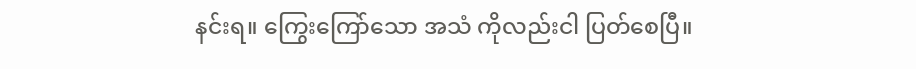နင်းရ။ ကြွေးကြော်သော အသံ ကိုလည်းငါ ပြတ်စေပြီ။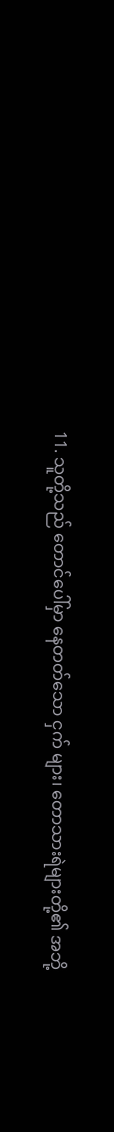11. သူတို့သည် တောင်ပေါ်မှာ နေတတ်သော ငှက် များ၊ တောသားရဲများတို့၏ အဘို့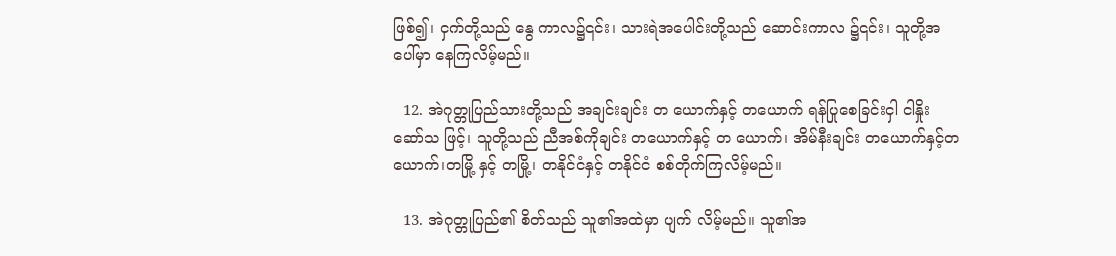ဖြစ်၍၊ ငှက်တို့သည် နွေ ကာလ၌၎င်း၊ သားရဲအပေါင်းတို့သည် ဆောင်းကာလ ၌၎င်း၊ သူတို့အပေါ်မှာ နေကြလိမ့်မည်။

  12. အဲဂုတ္တုပြည်သားတို့သည် အချင်းချင်း တ ယောက်နှင့် တယောက် ရန်ပြုစေခြင်းငှါ ငါနှိုးဆော်သ ဖြင့်၊ သူတို့သည် ညီအစ်ကိုချင်း တယောက်နှင့် တ ယောက်၊ အိမ်နီးချင်း တယောက်နှင့်တယောက်၊တမြို့ နှင့် တမြို့၊ တနိုင်ငံနှင့် တနိုင်ငံ စစ်တိုက်ကြလိမ့်မည်။

  13. အဲဂုတ္တုပြည်၏ စိတ်သည် သူ၏အထဲမှာ ပျက် လိမ့်မည်။ သူ၏အ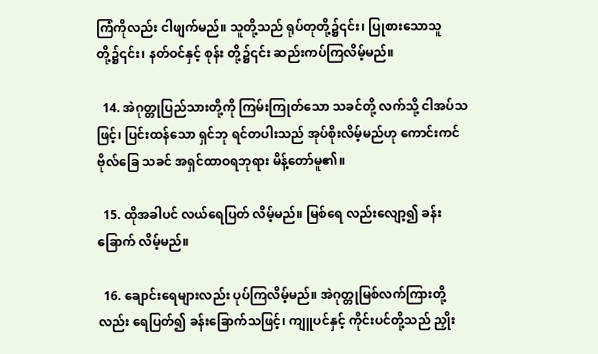ကြံကိုလည်း ငါဖျက်မည်။ သူတို့သည် ရုပ်တုတို့၌၎င်း၊ ပြုစားသောသူတို့၌၎င်း၊ နတ်ဝင်နှင့် စုန်း တို့၌၎င်း ဆည်းကပ်ကြလိမ့်မည်။

  14. အဲဂုတ္တုပြည်သားတို့ကို ကြမ်းကြုတ်သော သခင်တို့ လက်သို့ ငါအပ်သဖြင့်၊ ပြင်းထန်သော ရှင်ဘု ရင်တပါးသည် အုပ်စိုးလိမ့်မည်ဟု ကောင်းကင်ဗိုလ်ခြေ သခင် အရှင်ထာဝရဘုရား မိန့်တော်မူ၏။

  15. ထိုအခါပင် လယ်ရေပြတ် လိမ့်မည်။ မြစ်ရေ လည်းလျော့၍ ခန်းခြောက် လိမ့်မည်။

  16. ချောင်းရေများလည်း ပုပ်ကြလိမ့်မည်။ အဲဂုတ္တုမြစ်လက်ကြားတို့လည်း ရေပြတ်၍ ခန်းခြောက်သဖြင့်၊ ကျူပင်နှင့် ကိုင်းပင်တို့သည် ညှိုး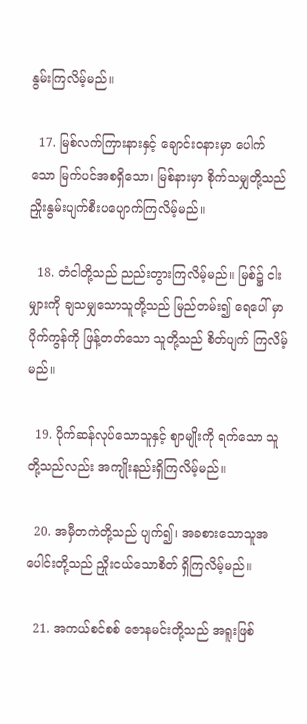နွမ်းကြလိမ့်မည်။

  17. မြစ်လက်ကြားနားနှင့် ချောင်းဝနားမှာ ပေါက် သော မြက်ပင်အစရှိသော၊ မြစ်နားမှာ စိုက်သမျှတို့သည် ညှိုးနွမ်းပျက်စီးပပျောက်ကြလိမ့်မည်။

  18. တံငါတို့သည် ညည်းတွားကြလိမ့်မည်။ မြစ်၌ ငါးမျှားကို ချသမျှသောသူတို့သည် မြည်တမ်း၍ ရေပေါ် မှာ ပိုက်ကွန်ကို ဖြန့်တတ်သော သူတို့သည် စိတ်ပျက် ကြလိမ့်မည်။

  19. ပိုက်ဆန်လုပ်သောသူနှင့် ဈာမျိုးကို ရက်သော သူတို့သည်လည်း အကျိုးနည်းရှိကြလိမ့်မည်။

  20. အမှီတကဲတို့သည် ပျက်၍၊ အခစားသောသူအ ပေါင်းတို့သည် ညှိုးငယ်သောစိတ် ရှိကြလိမ့်မည်။

  21. အကယ်စင်စစ် ဇောနမင်းတို့သည် အရူးဖြစ်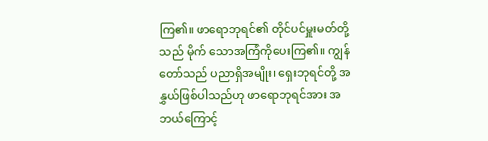ကြ၏။ ဖာရောဘုရင်၏ တိုင်ပင်မှူးမတ်တို့သည် မိုက် သောအကြံကိုပေးကြ၏။ ကျွန်တော်သည် ပညာရှိအမျိုး၊ ရှေးဘုရင်တို့ အနွှယ်ဖြစ်ပါသည်ဟု ဖာရောဘုရင်အား အဘယ်ကြောင့်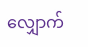လျှောက်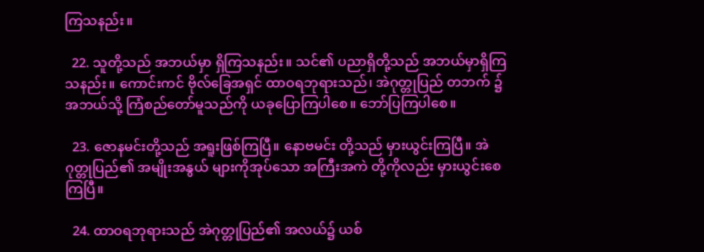ကြသနည်း။

  22. သူတို့သည် အဘယ်မှာ ရှိကြသနည်း။ သင်၏ ပညာရှိတို့သည် အဘယ်မှာရှိကြသနည်း။ ကောင်းကင် ဗိုလ်ခြေအရှင် ထာဝရဘုရားသည်၊ အဲဂုတ္တုပြည် တဘက် ၌ အဘယ်သို့ ကြံစည်တော်မူသည်ကို ယခုပြောကြပါစေ။ ဘော်ပြကြပါစေ။

  23. ဇောနမင်းတို့သည် အရူးဖြစ်ကြပြီ။ နောဗမင်း တို့သည် မှားယွင်းကြပြီ။ အဲဂုတ္တုပြည်၏ အမျိုးအနွယ် များကိုအုပ်သော အကြီးအကဲ တို့ကိုလည်း မှားယွင်းစေ ကြပြီ။

  24. ထာဝရဘုရားသည် အဲဂုတ္တုပြည်၏ အလယ်၌ ယစ်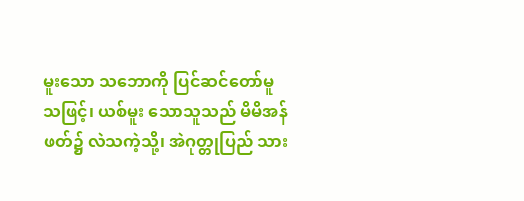မူးသော သဘောကို ပြင်ဆင်တော်မူသဖြင့်၊ ယစ်မူး သောသူသည် မိမိအန်ဖတ်၌ လဲသကဲ့သို့၊ အဲဂုတ္တုပြည် သား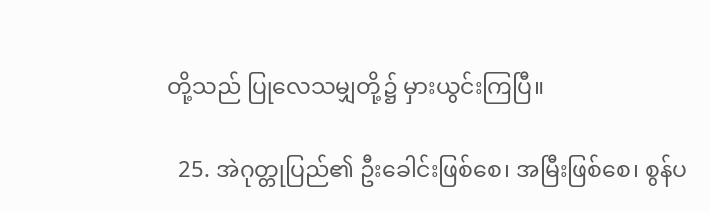တို့သည် ပြုလေသမျှတို့၌ မှားယွင်းကြပြီ။

  25. အဲဂုတ္တုပြည်၏ ဦးခေါင်းဖြစ်စေ၊ အမြီးဖြစ်စေ၊ စွန်ပ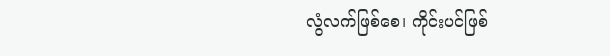လွံလက်ဖြစ်စေ၊ ကိုင်းပင်ဖြစ်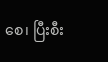စေ၊ ပြီးစီး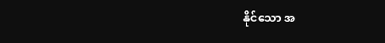နိုင်သော အ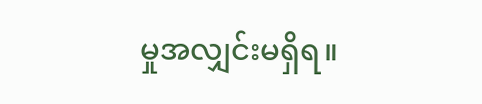မှုအလျှင်းမရှိရ။